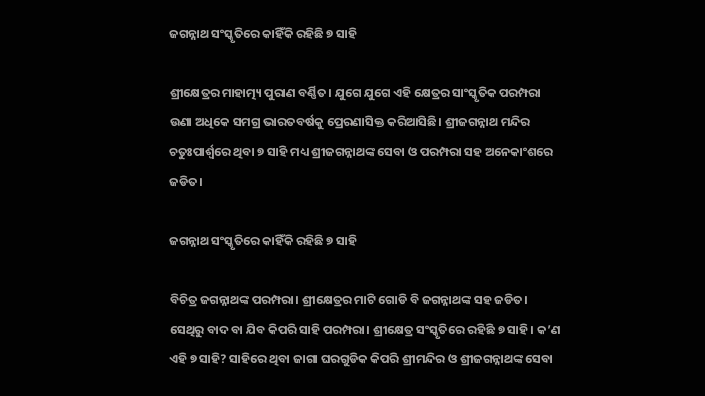ଜଗନ୍ନାଥ ସଂସ୍କୃତିରେ କାହିଁକି ରହିଛି ୭ ସାହି

ଶ୍ରୀକ୍ଷେତ୍ରର ମାହାତ୍ମ୍ୟ ପୁରାଣ ବର୍ଣ୍ଣିତ। ଯୁଗେ ଯୁଗେ ଏହି କ୍ଷେତ୍ରର ସାଂସ୍କୃତିକ ପରମ୍ପରା ଉଣା ଅଧିକେ ସମଗ୍ର ଭାରତବର୍ଷକୁ ପ୍ରେରଣାସିକ୍ତ କରିଆସିଛି। ଶ୍ରୀଜଗନ୍ନାଥ ମନ୍ଦିର ଚତୁଃପାର୍ଶ୍ୱରେ ଥିବା ୭ ସାହି ମଧ୍ୟ ଶ୍ରୀଜଗନ୍ନାଥଙ୍କ ସେବା ଓ ପରମ୍ପରା ସହ ଅନେକାଂଶରେ ଜଡିତ।

ଜଗନ୍ନାଥ ସଂସ୍କୃତିରେ କାହିଁକି ରହିଛି ୭ ସାହି

ବିଚିତ୍ର ଜଗନ୍ନାଥଙ୍କ ପରମ୍ପରା। ଶ୍ରୀକ୍ଷେତ୍ରର ମାଟି ଗୋଡି ବି ଜଗନ୍ନାଥଙ୍କ ସହ ଜଡିତ। ସେଥିରୁ ବାଦ ବା ଯିବ କିପରି ସାହି ପରମ୍ପରା। ଶ୍ରୀକ୍ଷେତ୍ର ସଂସ୍କୃତିରେ ରହିଛି ୭ ସାହି। କ’ଣ ଏହି ୭ ସାହି? ସାହିରେ ଥିବା ଜାଗା ଘରଗୁଡିକ କିପରି ଶ୍ରୀମନ୍ଦିର ଓ ଶ୍ରୀଜଗନ୍ନାଥଙ୍କ ସେବା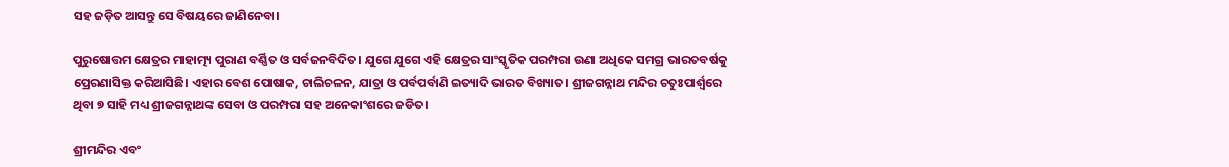ସହ ଜଡ଼ିତ ଆସନ୍ତୁ ସେ ବିଷୟରେ ଜାଣିନେବା।

ପୁରୁଷୋତ୍ତମ କ୍ଷେତ୍ରର ମାହାତ୍ମ୍ୟ ପୁରାଣ ବର୍ଣ୍ଣିତ ଓ ସର୍ବଜନବିଦିତ। ଯୁଗେ ଯୁଗେ ଏହି କ୍ଷେତ୍ରର ସାଂସ୍କୃତିକ ପରମ୍ପରା ଉଣା ଅଧିକେ ସମଗ୍ର ଭାରତବର୍ଷକୁ ପ୍ରେରଣାସିକ୍ତ କରିଆସିଛି। ଏହାର ବେଶ ପୋଷାକ, ଚାଲିଚଳନ, ଯାତ୍ରା ଓ ପର୍ବପର୍ବାଣି ଇତ୍ୟାଦି ଭାରତ ବିଖ୍ୟାତ। ଶ୍ରୀଜଗନ୍ନାଥ ମନ୍ଦିର ଚତୁଃପାର୍ଶ୍ୱରେ ଥିବା ୭ ସାହି ମଧ୍ୟ ଶ୍ରୀଜଗନ୍ନାଥଙ୍କ ସେବା ଓ ପରମ୍ପରା ସହ ଅନେକାଂଶରେ ଜଡିତ।

ଶ୍ରୀମନ୍ଦିର ଏବଂ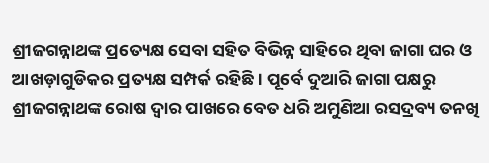ଶ୍ରୀଜଗନ୍ନାଥଙ୍କ ପ୍ରତ୍ୟେକ୍ଷ ସେବା ସହିତ ବିଭିନ୍ନ ସାହିରେ ଥିବା ଜାଗା ଘର ଓ ଆଖଡ଼ାଗୁଡିକର ପ୍ରତ୍ୟକ୍ଷ ସମ୍ପର୍କ ରହିଛି। ପୂର୍ବେ ଦୁଆରି ଜାଗା ପକ୍ଷରୁ ଶ୍ରୀଜଗନ୍ନାଥଙ୍କ ରୋଷ ଦ୍ୱାର ପାଖରେ ବେତ ଧରି ଅମୁଣିଆ ରସଦ୍ରବ୍ୟ ତନଖି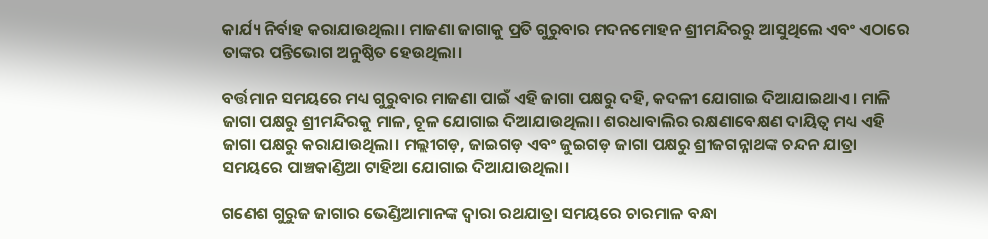କାର୍ଯ୍ୟ ନିର୍ବାହ କରାଯାଉଥିଲା। ମାଜଣା ଜାଗାକୁ ପ୍ରତି ଗୁରୁବାର ମଦନମୋହନ ଶ୍ରୀମନ୍ଦିରରୁ ଆସୁଥିଲେ ଏବଂ ଏଠାରେ ତାଙ୍କର ପନ୍ତିଭୋଗ ଅନୁଷ୍ଠିତ ହେଉଥିଲା।

ବର୍ତ୍ତମାନ ସମୟରେ ମଧ୍ୟ ଗୁରୁବାର ମାଜଣା ପାଇଁ ଏହି ଜାଗା ପକ୍ଷରୁ ଦହି, କଦଳୀ ଯୋଗାଇ ଦିଆଯାଇଥାଏ। ମାଳି ଜାଗା ପକ୍ଷରୁ ଶ୍ରୀମନ୍ଦିରକୁ ମାଳ, ଚୂଳ ଯୋଗାଇ ଦିଆଯାଉଥିଲା। ଶରଧାବାଲିର ରକ୍ଷଣାବେକ୍ଷଣ ଦାୟିତ୍ୱ ମଧ୍ୟ ଏହି ଜାଗା ପକ୍ଷରୁ କରାଯାଉଥିଲା। ମଲ୍ଲୀଗଡ଼, ଜାଇଗଡ଼ ଏବଂ ଜୁଇଗଡ଼ ଜାଗା ପକ୍ଷରୁ ଶ୍ରୀଜଗନ୍ନାଥଙ୍କ ଚନ୍ଦନ ଯାତ୍ରା ସମୟରେ ପାଞ୍ଚକାଣ୍ଡିଆ ଟାହିଆ ଯୋଗାଇ ଦିଆଯାଉଥିଲା।

ଗଣେଶ ଗୁରୁଜ ଜାଗାର ଭେଣ୍ଡିଆମାନଙ୍କ ଦ୍ୱାରା ରଥଯାତ୍ରା ସମୟରେ ଚାରମାଳ ବନ୍ଧା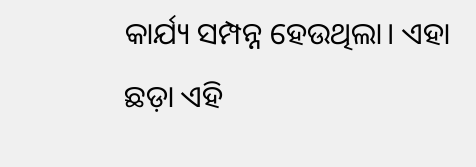କାର୍ଯ୍ୟ ସମ୍ପନ୍ନ ହେଉଥିଲା। ଏହା ଛଡ଼ା ଏହି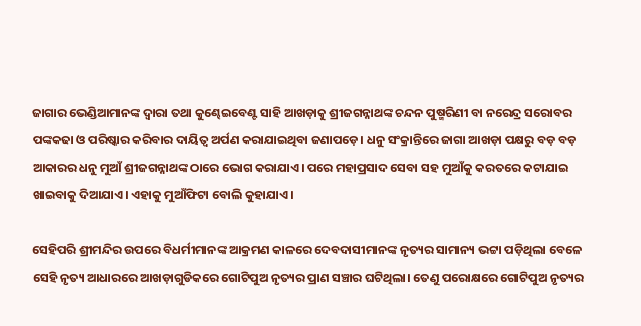ଜାଗାର ଭେଣ୍ଡିଆମାନଙ୍କ ଦ୍ୱାରା ତଥା କୁଣ୍ଢେଇବେଣ୍ଟ ସାହି ଆଖଡ଼ାକୁ ଶ୍ରୀଜଗନ୍ନାଥଙ୍କ ଚନ୍ଦନ ପୁଷ୍ମରିଣୀ ବା ନରେନ୍ଦ୍ର ସରୋବର ପଙ୍କକଢା ଓ ପରିଷ୍କାର କରିବାର ଦାୟିତ୍ୱ ଅର୍ପଣ କରାଯାଇଥିବା ଜଣାପଡ଼େ। ଧନୁ ସଂକ୍ରାନ୍ତିରେ ଜାଗା ଆଖଡ଼ା ପକ୍ଷରୁ ବଡ଼ ବଡ଼ ଆକାରର ଧନୁ ମୁଆଁ ଶ୍ରୀଜଗନ୍ନାଥଙ୍କ ଠାରେ ଭୋଗ କରାଯାଏ। ପରେ ମହାପ୍ରସାଦ ସେବା ସହ ମୁଆଁକୁ କରତରେ କଟାଯାଇ ଖାଇବାକୁ ଦିଆଯାଏ। ଏହାକୁ ମୁଆଁଫିଟା ବୋଲି କୁହାଯାଏ।

ସେହିପରି ଶ୍ରୀମନ୍ଦିର ଉପରେ ବିଧର୍ମୀମାନଙ୍କ ଆକ୍ରମଣ କାଳରେ ଦେବଦାସୀମାନଙ୍କ ନୃତ୍ୟର ସାମାନ୍ୟ ଭଟ୍ଟା ପଡ଼ିଥିଲା ବେଳେ ସେହି ନୃତ୍ୟ ଆଧାରରେ ଆଖଡ଼ାଗୁଡିକରେ ଗୋଟିପୁଅ ନୃତ୍ୟର ପ୍ରାଣ ସଞ୍ଚାର ଘଟିଥିଲା। ତେଣୁ ପରୋକ୍ଷରେ ଗୋଟିପୁଅ ନୃତ୍ୟର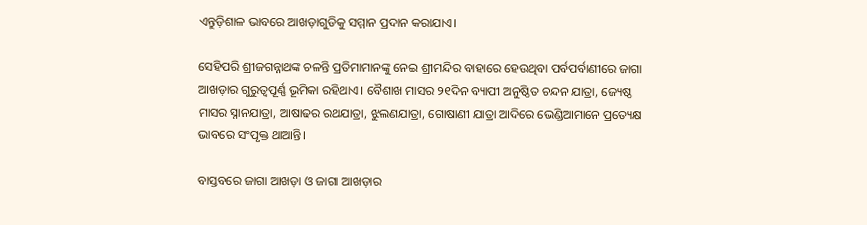ଏନ୍ତୁଡ଼ିଶାଳ ଭାବରେ ଆଖଡ଼ାଗୁଡିକୁ ସମ୍ମାନ ପ୍ରଦାନ କରାଯାଏ।

ସେହିପରି ଶ୍ରୀଜଗନ୍ନାଥଙ୍କ ଚଳନ୍ତି ପ୍ରତିମାମାନଙ୍କୁ ନେଇ ଶ୍ରୀମନ୍ଦିର ବାହାରେ ହେଉଥିବା ପର୍ବପର୍ବାଣୀରେ ଜାଗା ଆଖଡ଼ାର ଗୁରୁତ୍ୱପୂର୍ଣ୍ଣ ଭୂମିକା ରହିଥାଏ। ବୈଶାଖ ମାସର ୨୧ଦିନ ବ୍ୟାପୀ ଅନୁଷ୍ଠିତ ଚନ୍ଦନ ଯାତ୍ରା, ଜ୍ୟେଷ୍ଠ ମାସର ସ୍ନାନଯାତ୍ରା, ଆଷାଢର ରଥଯାତ୍ରା, ଝୁଲଣଯାତ୍ରା, ଗୋଷାଣୀ ଯାତ୍ରା ଆଦିରେ ଭେଣ୍ଡିଆମାନେ ପ୍ରତ୍ୟେକ୍ଷ ଭାବରେ ସଂପୃକ୍ତ ଥାଆନ୍ତି।

ବାସ୍ତବରେ ଜାଗା ଆଖଡ଼ା ଓ ଜାଗା ଆଖଡ଼ାର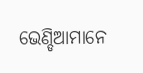ଭେଣ୍ଡିଆମାନେ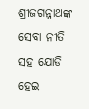ଶ୍ରୀଜଗନ୍ନାଥଙ୍କ ସେବା ନୀତି ସହ ଯୋଡି ହେଇ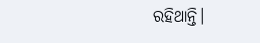ରହିଥାନ୍ତି।